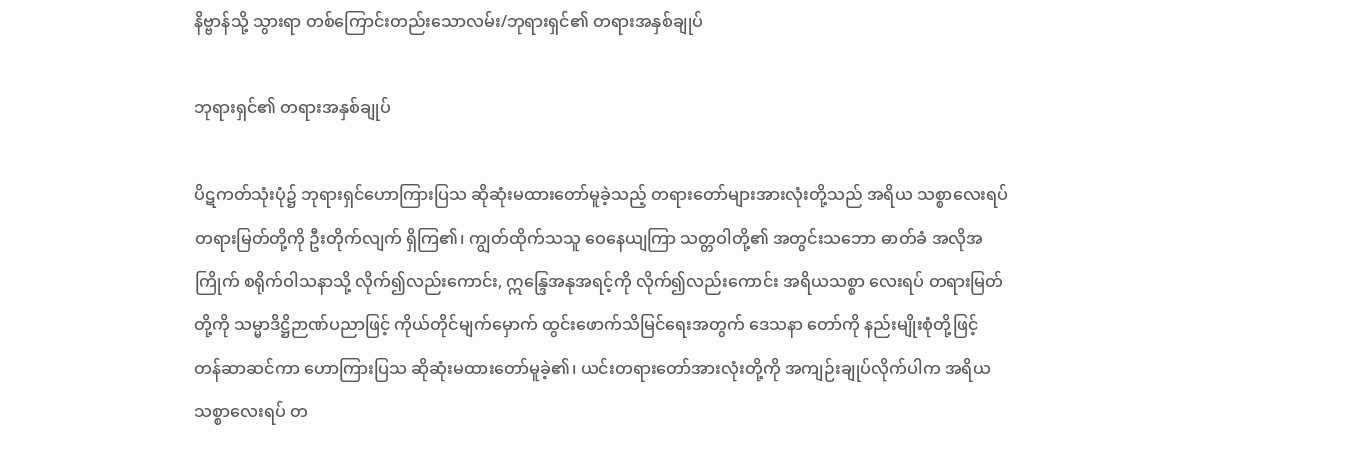နိဗ္ဗာန်သို့ သွားရာ တစ်ကြောင်းတည်းသောလမ်း/ဘုရားရှင်၏ တရားအနှစ်ချုပ်

ဘုရားရှင်၏ တရားအနှစ်ချုပ်

ပိဋကတ်သုံးပုံ၌ ဘုရားရှင်ဟောကြားပြသ ဆိုဆုံးမထားတော်မူခဲ့သည့် တရားတော်များအားလုံးတို့သည် အရိယ သစ္စာလေးရပ် တရားမြတ်တို့ကို ဦးတိုက်လျက် ရှိကြ၏၊ ကျွတ်ထိုက်သသူ ဝေနေယျကြာ သတ္တဝါတို့၏ အတွင်းသဘော ဓာတ်ခံ အလိုအကြိုက် စရိုက်ဝါသနာသို့ လိုက်၍လည်းကောင်း, ဣန္ဒြေအနုအရင့်ကို လိုက်၍လည်းကောင်း အရိယသစ္စာ လေးရပ် တရားမြတ်တို့ကို သမ္မာဒိဋ္ဌိဉာဏ်ပညာဖြင့် ကိုယ်တိုင်မျက်မှောက် ထွင်းဖောက်သိမြင်ရေးအတွက် ဒေသနာ တော်ကို နည်းမျိုးစုံတို့ဖြင့် တန်ဆာဆင်ကာ ဟောကြားပြသ ဆိုဆုံးမထားတော်မူခဲ့၏၊ ယင်းတရားတော်အားလုံးတို့ကို အကျဉ်းချုပ်လိုက်ပါက အရိယသစ္စာလေးရပ် တ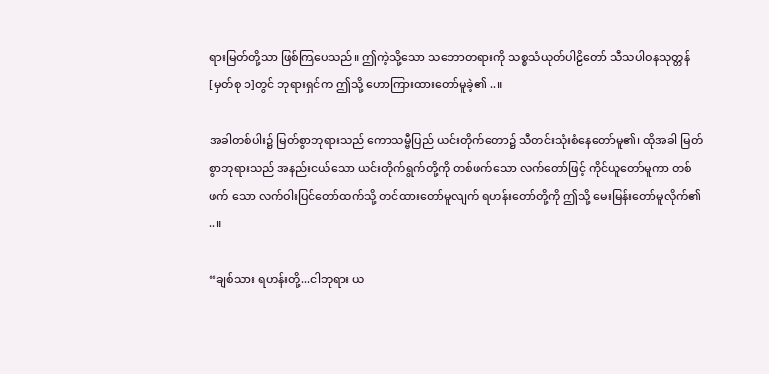ရားမြတ်တို့သာ ဖြစ်ကြပေသည်။ ဤကဲ့သို့သော သဘောတရားကို သစ္စသံယုတ်ပါဠိတော် သီသပါဝနသုတ္တန်[မှတ်စု ၁]တွင် ဘုရားရှင်က ဤသို့ ဟောကြားထားတော်မူခဲ့၏ ..။

အခါတစ်ပါး၌ မြတ်စွာဘုရားသည် ကောသမ္ဗီပြည် ယင်းတိုက်တော၌ သီတင်းသုံးစံနေတော်မူ၏၊ ထိုအခါ မြတ်စွာဘုရားသည် အနည်းငယ်သော ယင်းတိုက်ရွက်တို့ကို တစ်ဖက်သော လက်တော်ဖြင့် ကိုင်ယူတော်မူကာ တစ်ဖက် သော လက်ဝါးပြင်တော်ထက်သို့ တင်ထားတော်မူလျက် ရဟန်းတော်တို့ကို ဤသို့ မေးမြန်းတော်မူလိုက်၏ ..။

“ချစ်သား ရဟန်းတို့...ငါဘုရား ယ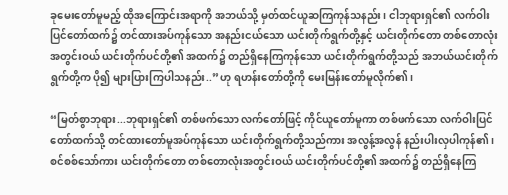ခုမေးတော်မူမည့် ထိုအကြောင်းအရာကို အဘယ်သို့ မှတ်ထင်ယူဆကြကုန်သနည်း၊ ငါဘုရားရှင်၏ လက်ဝါးပြင်တော်ထက်၌ တင်ထားအပ်ကုန်သော အနည်းငယ်သော ယင်းတိုက်ရွက်တို့နှင့် ယင်းတိုက်တော တစ်တောလုံးအတွင်းဝယ် ယင်းတိုက်ပင်တို့၏ အထက်၌ တည်ရှိနေကြကုန်သော ယင်းတိုက်ရွက်တို့သည် အဘယ်ယင်းတိုက်ရွက်တို့က ပို၍ များပြားကြပါသနည်း..”ဟု ရဟန်းတော်တို့ကို မေးမြန်းတော်မူလိုက်၏၊

“မြတ်စွာဘုရား...ဘုရားရှင်၏ တစ်ဖက်သော လက်တော်ဖြင့် ကိုင်ယူတော်မူကာ တစ်ဖက်သော လက်ဝါးပြင် တော်ထက်သို့ တင်ထားတော်မူအပ်ကုန်သော ယင်းတိုက်ရွက်တို့သည်ကား အလွန့်အလွန် နည်းပါးလှပါကုန်၏၊ စင်စစ်သော်ကား ယင်းတိုက်တော တစ်တောလုံးအတွင်းဝယ် ယင်းတိုက်ပင်တို့၏ အထက်၌ တည်ရှိနေကြ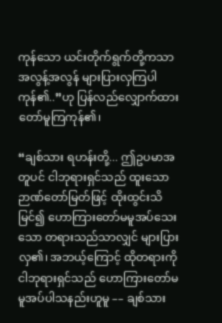ကုန်သော ယင်းတိုက်ရွက်တို့ကသာ အလွန့်အလွန် များပြားလှကြပါကုန်၏..”ဟု ပြန်လည်လျှောက်ထားတော်မူကြကုန်၏၊

“ချစ်သား ရဟန်းတို့... ဤဥပမာအတူပင် ငါဘုရားရှင်သည် ထူးသော ဉာဏ်တော်မြတ်ဖြင့် ထိုးထွင်းသိမြင်၍ ဟောကြားတော်မမူအပ်သေးသော တရားသည်သာလျှင် များပြားလှ၏၊ အဘယ့်ကြောင့် ထိုတရားကို ငါဘုရားရှင်သည် ဟောကြားတော်မမူအပ်ပါသနည်းဟူမူ –– ချစ်သား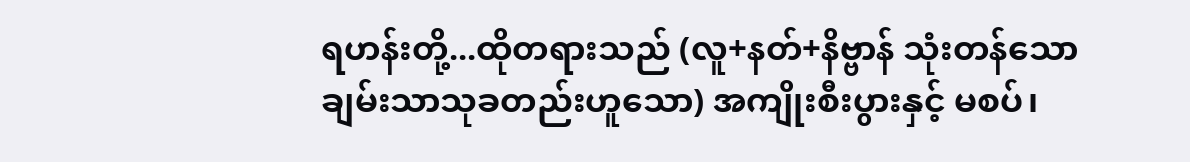ရဟန်းတို့...ထိုတရားသည် (လူ+နတ်+နိဗ္ဗာန် သုံးတန်သော ချမ်းသာသုခတည်းဟူသော) အကျိုးစီးပွားနှင့် မစပ်၊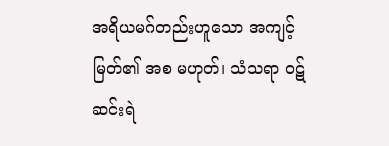အရိယမဂ်တည်းဟူသော အကျင့်မြတ်၏ အစ မဟုတ်၊ သံသရာ ဝဋ်ဆင်းရဲ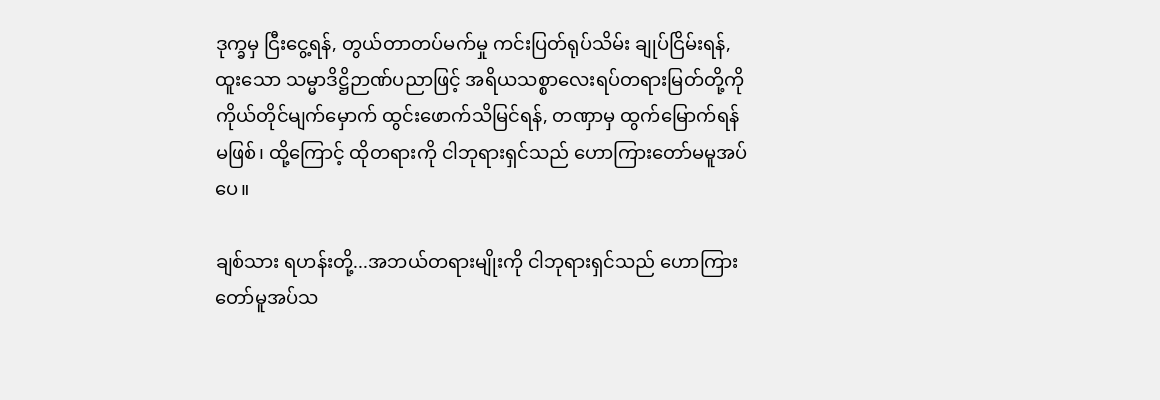ဒုက္ခမှ ငြီးငွေ့ရန်, တွယ်တာတပ်မက်မှု ကင်းပြတ်ရုပ်သိမ်း ချုပ်ငြိမ်းရန်, ထူးသော သမ္မာဒိဋ္ဌိဉာဏ်ပညာဖြင့် အရိယသစ္စာလေးရပ်တရားမြတ်တို့ကို ကိုယ်တိုင်မျက်မှောက် ထွင်းဖောက်သိမြင်ရန်, တဏှာမှ ထွက်မြောက်ရန် မဖြစ်၊ ထို့ကြောင့် ထိုတရားကို ငါဘုရားရှင်သည် ဟောကြားတော်မမူအပ်ပေ။

ချစ်သား ရဟန်းတို့...အဘယ်တရားမျိုးကို ငါဘုရားရှင်သည် ဟောကြားတော်မူအပ်သ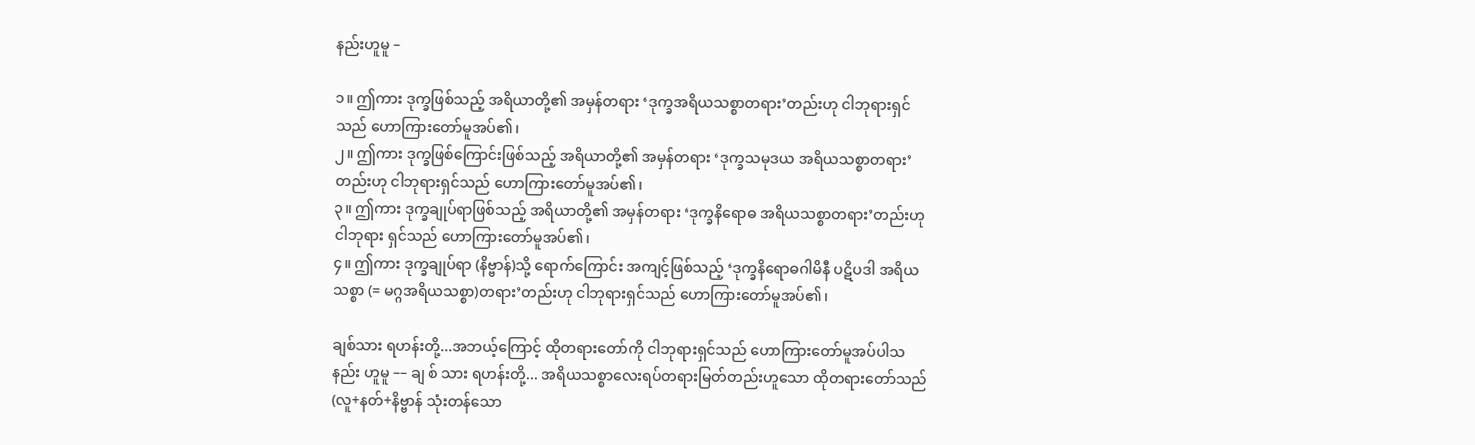နည်းဟူမူ –

၁။ ဤကား ဒုက္ခဖြစ်သည့် အရိယာတို့၏ အမှန်တရား ‘ဒုက္ခအရိယသစ္စာတရား’တည်းဟု ငါဘုရားရှင်သည် ဟောကြားတော်မူအပ်၏၊
၂။ ဤကား ဒုက္ခဖြစ်ကြောင်းဖြစ်သည့် အရိယာတို့၏ အမှန်တရား ‘ဒုက္ခသမုဒယ အရိယသစ္စာတရား’တည်းဟု ငါဘုရားရှင်သည် ဟောကြားတော်မူအပ်၏၊
၃။ ဤကား ဒုက္ခချုပ်ရာဖြစ်သည့် အရိယာတို့၏ အမှန်တရား ‘ဒုက္ခနိရောဓ အရိယသစ္စာတရား’တည်းဟု ငါဘုရား ရှင်သည် ဟောကြားတော်မူအပ်၏၊
၄။ ဤကား ဒုက္ခချုပ်ရာ (နိဗ္ဗာန်)သို့ ရောက်ကြောင်း အကျင့်ဖြစ်သည့် ‘ဒုက္ခနိရောဓဂါမိနီ ပဋိပဒါ အရိယသစ္စာ (= မဂ္ဂအရိယသစ္စာ)တရား’တည်းဟု ငါဘုရားရှင်သည် ဟောကြားတော်မူအပ်၏၊

ချစ်သား ရဟန်းတို့...အဘယ့်ကြောင့် ထိုတရားတော်ကို ငါဘုရားရှင်သည် ဟောကြားတော်မူအပ်ပါသနည်း ဟူမူ –– ချ စ် သား ရဟန်းတို့... အရိယသစ္စာလေးရပ်တရားမြတ်တည်းဟူသော ထိုတရားတော်သည် (လူ+နတ်+နိဗ္ဗာန် သုံးတန်သော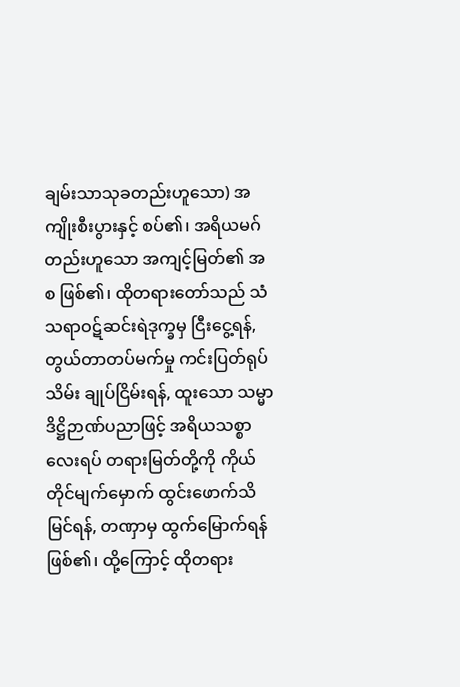ချမ်းသာသုခတည်းဟူသော) အကျိုးစီးပွားနှင့် စပ်၏၊ အရိယမဂ်တည်းဟူသော အကျင့်မြတ်၏ အစ ဖြစ်၏၊ ထိုတရားတော်သည် သံသရာဝဋ်ဆင်းရဲဒုက္ခမှ ငြီးငွေ့ရန်, တွယ်တာတပ်မက်မှု ကင်းပြတ်ရုပ်သိမ်း ချုပ်ငြိမ်းရန်, ထူးသော သမ္မာဒိဋ္ဌိဉာဏ်ပညာဖြင့် အရိယသစ္စာလေးရပ် တရားမြတ်တို့ကို ကိုယ်တိုင်မျက်မှောက် ထွင်းဖောက်သိမြင်ရန်, တဏှာမှ ထွက်မြောက်ရန် ဖြစ်၏၊ ထို့ကြောင့် ထိုတရား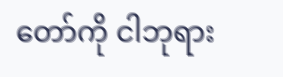တော်ကို ငါဘုရား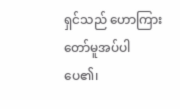ရှင်သည် ဟောကြားတော်မူအပ်ပါပေ၏၊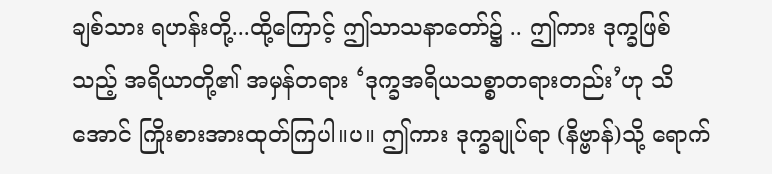ချစ်သား ရဟန်းတို့...ထို့ကြောင့် ဤသာသနာတော်၌ .. ဤကား ဒုက္ခဖြစ်သည့် အရိယာတို့၏ အမှန်တရား ‘ဒုက္ခအရိယသစ္စာတရားတည်း’ဟု သိအောင် ကြိုးစားအားထုတ်ကြပါ။ပ။ ဤကား ဒုက္ခချုပ်ရာ (နိဗ္ဗာန်)သို့ ရောက်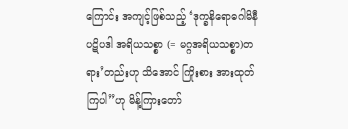ကြောင်း အကျင့်ဖြစ်သည့် ‘ဒုက္ခနိရောဓဂါမိနီ ပဋိပဒါ အရိယသစ္စာ (= မဂ္ဂအရိယသစ္စာ)တရား’တည်းဟု သိအောင် ကြိုးစား အားထုတ်ကြပါ”ဟု မိန့်ကြားတော်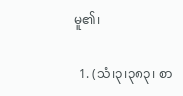မူ၏၊

  1. (သံ၊၃၊၃၈၃၊ စာ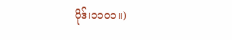ပိုဒ်၊၁၁၀၁။)